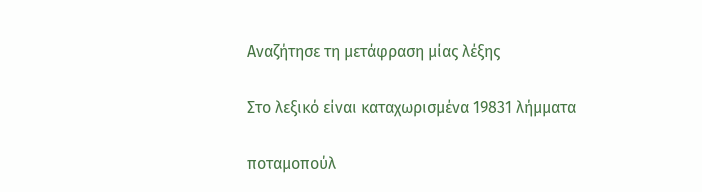Αναζήτησε τη μετάφραση μίας λέξης

Στο λεξικό είναι καταχωρισμένα 19831 λήμματα

ποταμοπούλ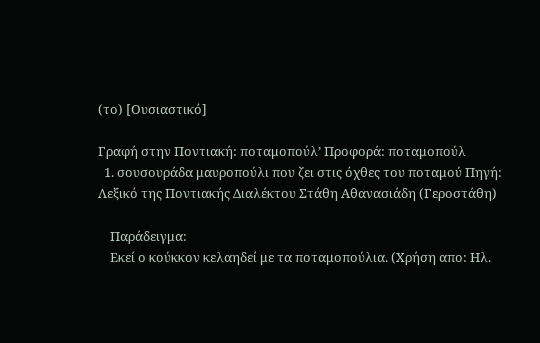(το) [Ουσιαστικό]

Γραφή στην Ποντιακή: ποταμοπούλ’ Προφορά: ποταμοπούλ
  1. σουσουράδα μαυροπούλι που ζει στις όχθες του ποταμού Πηγή: Λεξικό της Ποντιακής Διαλέκτου Στάθη Αθανασιάδη (Γεροστάθη)

    Παράδειγμα:
    Εκεί ο κούκκον κελαηδεί με τα ποταμοπούλια. (Χρήση απο: Ηλ.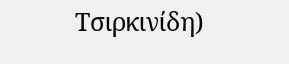Τσιρκινίδη)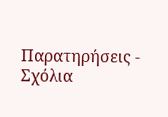Παρατηρήσεις - Σχόλια